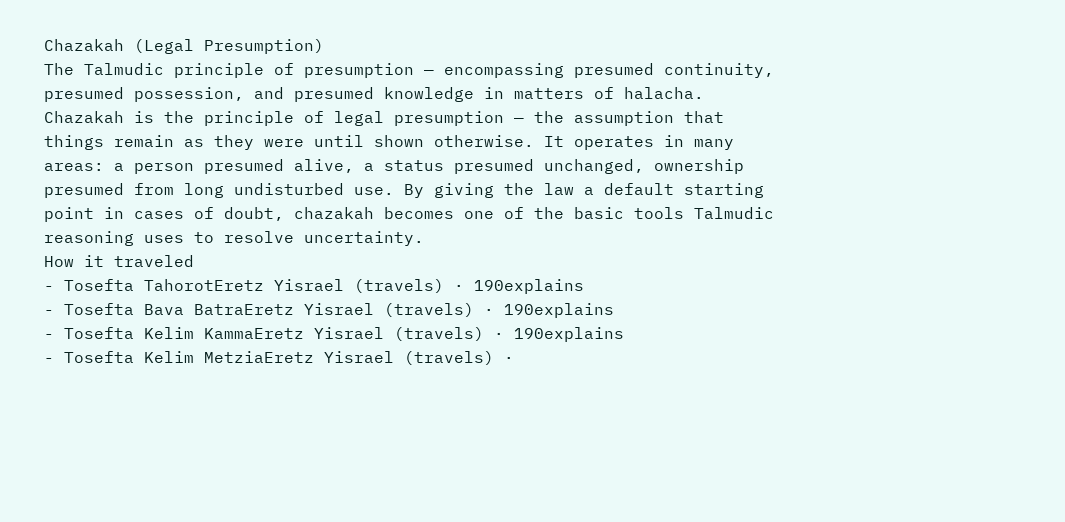Chazakah (Legal Presumption)
The Talmudic principle of presumption — encompassing presumed continuity, presumed possession, and presumed knowledge in matters of halacha.
Chazakah is the principle of legal presumption — the assumption that things remain as they were until shown otherwise. It operates in many areas: a person presumed alive, a status presumed unchanged, ownership presumed from long undisturbed use. By giving the law a default starting point in cases of doubt, chazakah becomes one of the basic tools Talmudic reasoning uses to resolve uncertainty.
How it traveled
- Tosefta TahorotEretz Yisrael (travels) · 190explains
- Tosefta Bava BatraEretz Yisrael (travels) · 190explains
- Tosefta Kelim KammaEretz Yisrael (travels) · 190explains
- Tosefta Kelim MetziaEretz Yisrael (travels) ·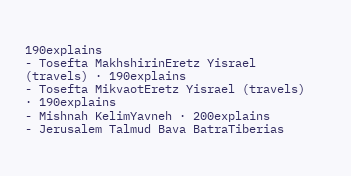190explains
- Tosefta MakhshirinEretz Yisrael (travels) · 190explains
- Tosefta MikvaotEretz Yisrael (travels) · 190explains
- Mishnah KelimYavneh · 200explains
- Jerusalem Talmud Bava BatraTiberias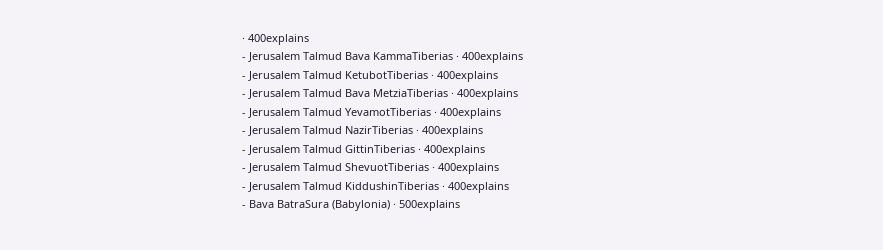· 400explains
- Jerusalem Talmud Bava KammaTiberias · 400explains
- Jerusalem Talmud KetubotTiberias · 400explains
- Jerusalem Talmud Bava MetziaTiberias · 400explains
- Jerusalem Talmud YevamotTiberias · 400explains
- Jerusalem Talmud NazirTiberias · 400explains
- Jerusalem Talmud GittinTiberias · 400explains
- Jerusalem Talmud ShevuotTiberias · 400explains
- Jerusalem Talmud KiddushinTiberias · 400explains
- Bava BatraSura (Babylonia) · 500explains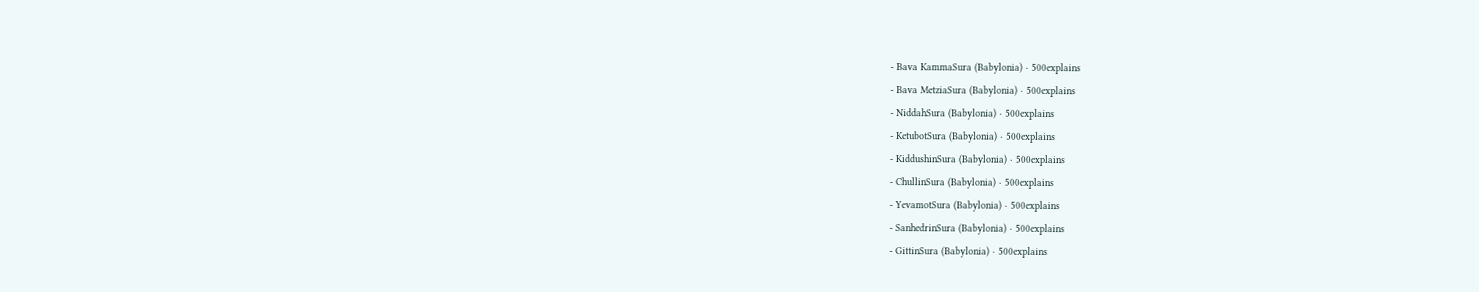- Bava KammaSura (Babylonia) · 500explains
- Bava MetziaSura (Babylonia) · 500explains
- NiddahSura (Babylonia) · 500explains
- KetubotSura (Babylonia) · 500explains
- KiddushinSura (Babylonia) · 500explains
- ChullinSura (Babylonia) · 500explains
- YevamotSura (Babylonia) · 500explains
- SanhedrinSura (Babylonia) · 500explains
- GittinSura (Babylonia) · 500explains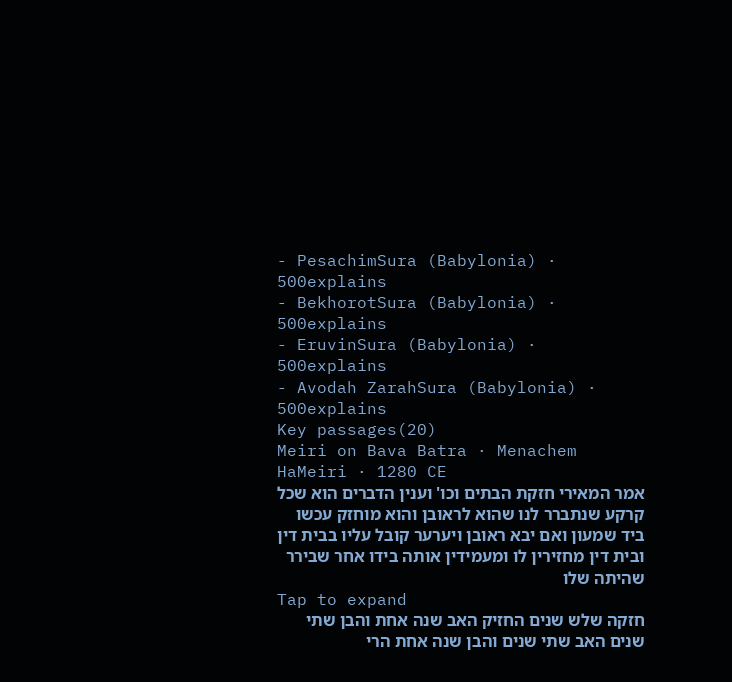- PesachimSura (Babylonia) · 500explains
- BekhorotSura (Babylonia) · 500explains
- EruvinSura (Babylonia) · 500explains
- Avodah ZarahSura (Babylonia) · 500explains
Key passages(20)
Meiri on Bava Batra · Menachem HaMeiri · 1280 CE
אמר המאירי חזקת הבתים וכו' וענין הדברים הוא שכל קרקע שנתברר לנו שהוא לראובן והוא מוחזק עכשו ביד שמעון ואם יבא ראובן ויערער קובל עליו בבית דין ובית דין מחזירין לו ומעמידין אותה בידו אחר שבירר שהיתה שלו
Tap to expand
חזקה שלש שנים החזיק האב שנה אחת והבן שתי שנים האב שתי שנים והבן שנה אחת הרי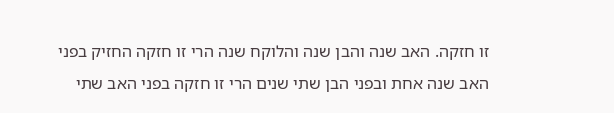זו חזקה. האב שנה והבן שנה והלוקח שנה הרי זו חזקה החזיק בפני האב שנה אחת ובפני הבן שתי שנים הרי זו חזקה בפני האב שתי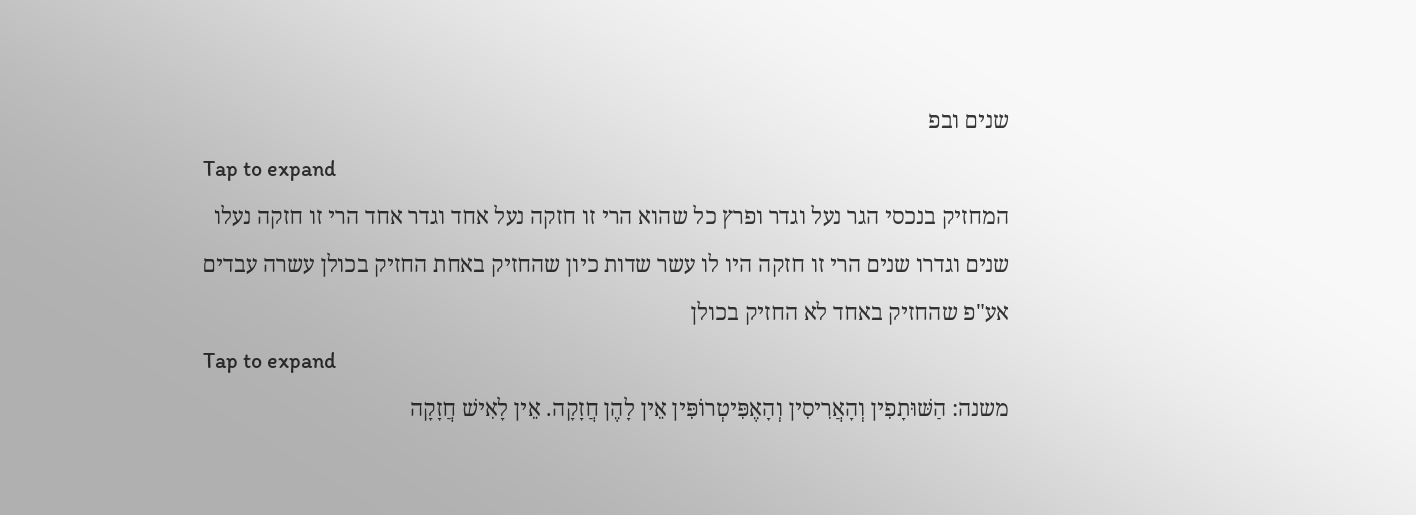שנים ובפ
Tap to expand
המחזיק בנכסי הגר נעל וגדר ופרץ כל שהוא הרי זו חזקה נעל אחד וגדר אחד הרי זו חזקה נעלו שנים וגדרו שנים הרי זו חזקה היו לו עשר שדות כיון שהחזיק באחת החזיק בכולן עשרה עבדים אע"פ שהחזיק באחד לא החזיק בכולן
Tap to expand
משנה: הַשּׁוּתָפִין וְהָאֲרִיסִין וְהָאֶפִּיטְרוֹפִּין אֵין לָהֶן חֲזָקָה. אֵין לָאִישׁ חֲזָקָה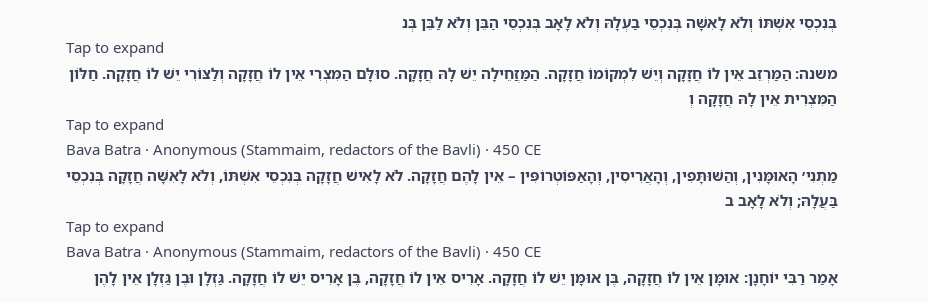בְּנִכְסֵי אִשְׁתּוֹ וְלֹא לָאִשָּׁה בְּנִכְסֵי בַעְלָהּ וְלֹא לָאָב בְּנִכְסֵי הַבֵּן וְלֹא לַבֵּן בְּנ
Tap to expand
משנה: הַמַּרְזֵב אֵין לוֹ חֲזָקָה וְיֵשׁ לִמְקוֹמוֹ חֲזָקָה. הַמַּזֲחֵילָה יֵשׁ לָהּ חֲזָקָה. סוּלָּם הַמִּצְרִי אֵין לוֹ חֲזָקָה וְלַצּוֹרִי יֵשׁ לוֹ חֲזָקָה. חַלּוֹן הַמִּצְרִית אֵין לָהּ חֲזָקָה וְ
Tap to expand
Bava Batra · Anonymous (Stammaim, redactors of the Bavli) · 450 CE
מַתְנִי׳ הָאוּמָּנִין, וְהַשּׁוּתָּפִין, וְהָאֲרִיסִין, וְהָאַפּוֹטְרוֹפִּין – אֵין לָהֶם חֲזָקָה. לֹא לָאִישׁ חֲזָקָה בְּנִכְסֵי אִשְׁתּוֹ, וְלֹא לָאִשָּׁה חֲזָקָה בְּנִכְסֵי בַּעֲלָהּ; וְלֹא לָאָב ב
Tap to expand
Bava Batra · Anonymous (Stammaim, redactors of the Bavli) · 450 CE
אָמַר רַבִּי יוֹחָנָן: אוּמָּן אֵין לוֹ חֲזָקָה, בֶּן אוּמָּן יֵשׁ לוֹ חֲזָקָה. אָרִיס אֵין לוֹ חֲזָקָה, בֶּן אָרִיס יֵשׁ לוֹ חֲזָקָה. גַּזְלָן וּבֶן גַּזְלָן אֵין לָהֶן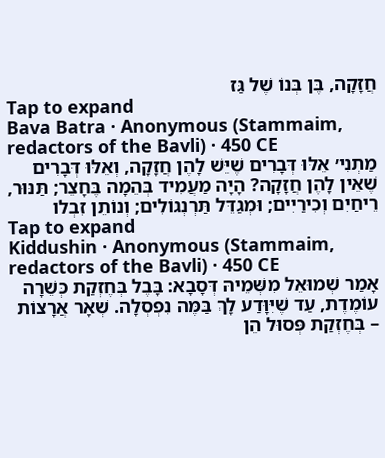חֲזָקָה, בֶּן בְּנוֹ שֶׁל גַּז
Tap to expand
Bava Batra · Anonymous (Stammaim, redactors of the Bavli) · 450 CE
מַתְנִי׳ אֵלּוּ דְּבָרִים שֶׁיֵּשׁ לָהֶן חֲזָקָה, וְאֵלּוּ דְּבָרִים שֶׁאֵין לָהֶן חֲזָקָה? הָיָה מַעֲמִיד בְּהֵמָה בֶּחָצֵר; תַּנּוּר, רֵיחַיִם וְכִירַיִים; וּמְגַדֵּל תַּרְנְגוֹלִים; וְנוֹתֵן זִבְלו
Tap to expand
Kiddushin · Anonymous (Stammaim, redactors of the Bavli) · 450 CE
אָמַר שְׁמוּאֵל מִשְּׁמֵיהּ דְּסָבָא: בָּבֶל בְּחֶזְקַת כְּשֵׁרָה עוֹמֶדֶת, עַד שֶׁיִּוָּדַע לָךְ בַּמֶּה נִפְסְלָה. שְׁאָר אֲרָצוֹת – בְּחֶזְקַת פְּסוּל הֵן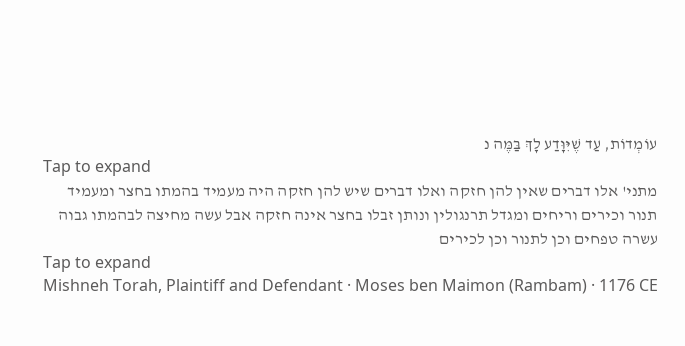עוֹמְדוֹת, עַד שֶׁיִּוָּדַע לָךְ בַּמֶּה נ
Tap to expand
מתני' אלו דברים שאין להן חזקה ואלו דברים שיש להן חזקה היה מעמיד בהמתו בחצר ומעמיד תנור וכירים וריחים ומגדל תרנגולין ונותן זבלו בחצר אינה חזקה אבל עשה מחיצה לבהמתו גבוה עשרה טפחים וכן לתנור וכן לכירים
Tap to expand
Mishneh Torah, Plaintiff and Defendant · Moses ben Maimon (Rambam) · 1176 CE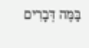בַּמֶּה דְּבָרִים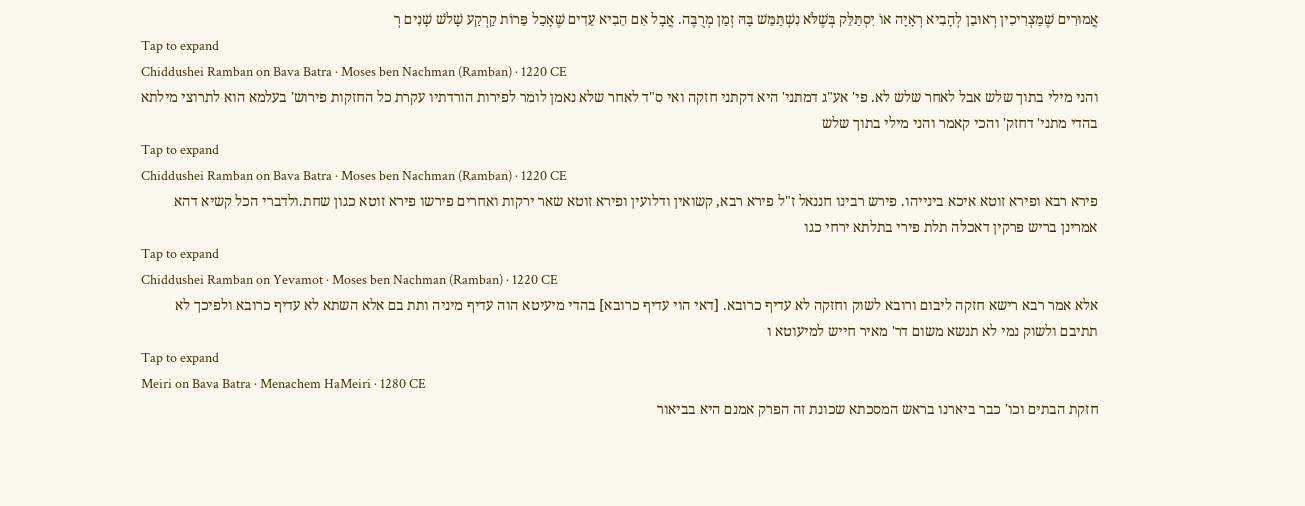אֲמוּרִים שֶׁמַּצְרִיכִין רְאוּבֵן לְהָבִיא רְאָיָה אוֹ יִסְתַּלֵּק בְּשֶׁלֹּא נִשְׁתַּמֵּשׁ בָּהּ זְמַן מְרֻבֶּה. אֲבָל אִם הֵבִיא עֵדִים שֶׁאָכַל פֵּרוֹת קַרְקַע שָׁלֹשׁ שָׁנִים רְ
Tap to expand
Chiddushei Ramban on Bava Batra · Moses ben Nachman (Ramban) · 1220 CE
והני מילי בתוך שלש אבל לאחר שלש לא. פי' אע"ג דמתני' היא דקתני חזקה ואי ס"ד לאחר שלא נאמן לומר לפירות הורדתיו עקרת כל החזקות פירוש' בעלמא הוא לתרוצי מילתא בהדי מתני' דחזק' והכי קאמר והני מילי בתוך שלש
Tap to expand
Chiddushei Ramban on Bava Batra · Moses ben Nachman (Ramban) · 1220 CE
פירא רבא ופירא זוטא איכא בינייהו. פירש רבינו חננאל ז"ל פירא רבא, קשואין ודלועין ופירא זוטא שאר ירקות ואחרים פירשו פירא זוטא כגון שחת.ולדברי הכל קשיא דהא אמרינן בריש פרקין דאכלה תלת פירי בתלתא ירחי כגו
Tap to expand
Chiddushei Ramban on Yevamot · Moses ben Nachman (Ramban) · 1220 CE
אלא אמר רבא רישא חזקה ליבום ורובא לשוק וחזקה לא עדיף כרובא. [דאי הוי עדיף כרובא] בהדי מיעיטא הוה עדיף מיניה ותת בם אלא השתא לא עדיף כרובא ולפיכך לא תתיבם ולשוק נמי לא תנשא משום דר' מאיר חייש למיעוטא ו
Tap to expand
Meiri on Bava Batra · Menachem HaMeiri · 1280 CE
חזקת הבתים וכו' כבר ביארנו בראש המסכתא שכונת זה הפרק אמנם היא בביאור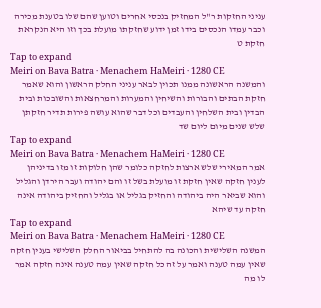עניני החזקות ר"ל המחזיק בנכסי אחרים וטוען שהם שלו בטענת מכירה וכבר עמדו הנכסים בידו זמן ידוע שחזקתו מועלת בכך וזו היא הנקראת חזקת ט
Tap to expand
Meiri on Bava Batra · Menachem HaMeiri · 1280 CE
והמשנה הראשונה ממנו תכוין לבאר עניני החלק הראשון והוא שאמר חזקת הבתים והבורות והשיחין והמערות והמרחצאות והשובכות ובית הבדין ובית השלחין והעבדים וכל דבר שהוא עושה פירות תדיר חזקתן שלש שנים מיום ליום שד
Tap to expand
Meiri on Bava Batra · Menachem HaMeiri · 1280 CE
אמר המאירי שלש ארצות לחזקה כלומר שהן חלוקות זו מזו בדיניהן לענין חזקה שאין חזקת זו מועלת בשל זו והם יהודה ועבר הירדן והגליל והוא שביאר היה ביהודה והחזיק בגליל או בגליל והחזיק ביהודה אינה חזקה עד שיהא
Tap to expand
Meiri on Bava Batra · Menachem HaMeiri · 1280 CE
המשנה השלישית והכונה בה להתחיל בביאור החלק השלישי בענין חזקה שאין עמה טענה ואמר על זה כל חזקה שאין עמה טענה אינה חזקה אמר לו מה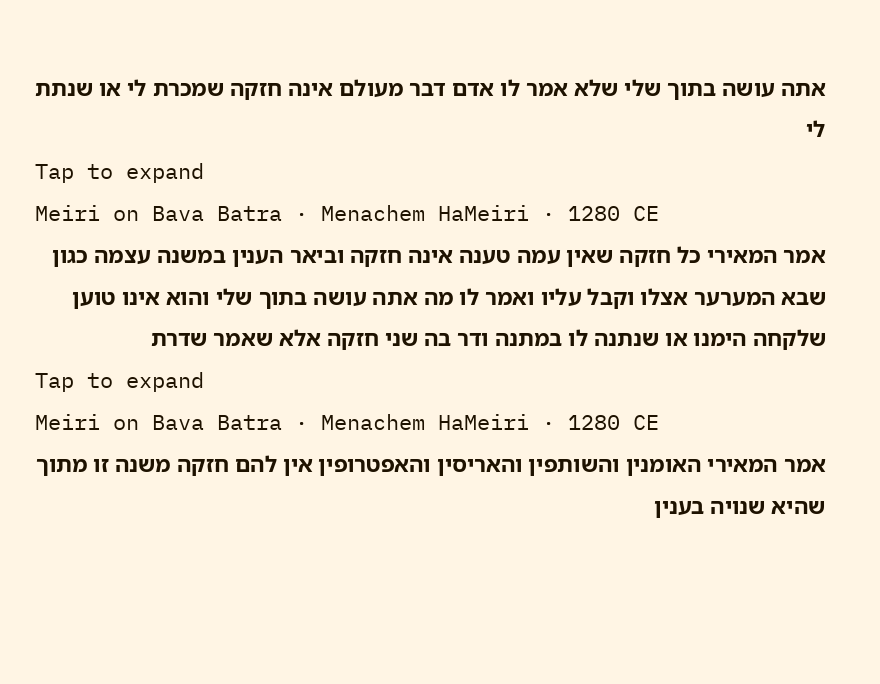אתה עושה בתוך שלי שלא אמר לו אדם דבר מעולם אינה חזקה שמכרת לי או שנתת לי
Tap to expand
Meiri on Bava Batra · Menachem HaMeiri · 1280 CE
אמר המאירי כל חזקה שאין עמה טענה אינה חזקה וביאר הענין במשנה עצמה כגון שבא המערער אצלו וקבל עליו ואמר לו מה אתה עושה בתוך שלי והוא אינו טוען שלקחה הימנו או שנתנה לו במתנה ודר בה שני חזקה אלא שאמר שדרת
Tap to expand
Meiri on Bava Batra · Menachem HaMeiri · 1280 CE
אמר המאירי האומנין והשותפין והאריסין והאפטרופין אין להם חזקה משנה זו מתוך שהיא שנויה בענין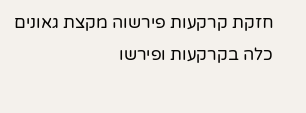חזקת קרקעות פירשוה מקצת גאונים כלה בקרקעות ופירשו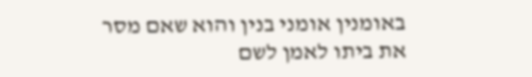באומנין אומני בנין והוא שאם מסר את ביתו לאמן לשם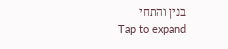בנין והתחי
Tap to expand